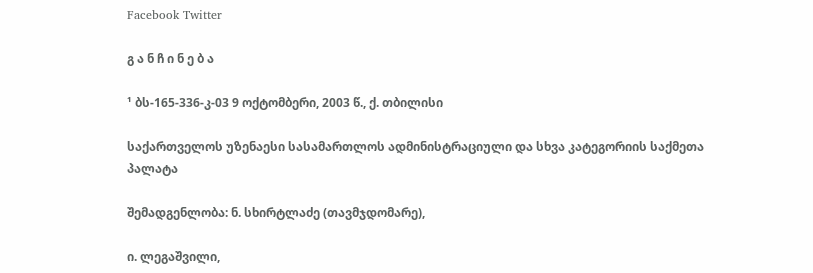Facebook Twitter

გ ა ნ ჩ ი ნ ე ბ ა

¹ ბს-165-336-კ-03 9 ოქტომბერი, 2003 წ., ქ. თბილისი

საქართველოს უზენაესი სასამართლოს ადმინისტრაციული და სხვა კატეგორიის საქმეთა პალატა

შემადგენლობა: ნ. სხირტლაძე (თავმჯდომარე),

ი. ლეგაშვილი,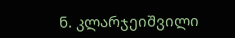ნ. კლარჯეიშვილი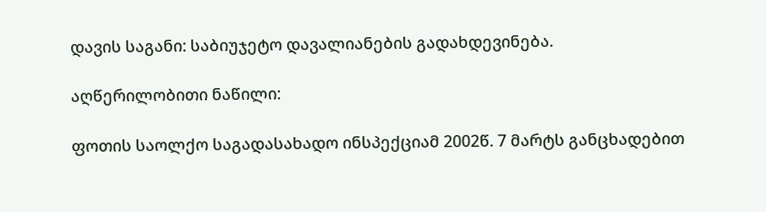დავის საგანი: საბიუჯეტო დავალიანების გადახდევინება.

აღწერილობითი ნაწილი:

ფოთის საოლქო საგადასახადო ინსპექციამ 2002წ. 7 მარტს განცხადებით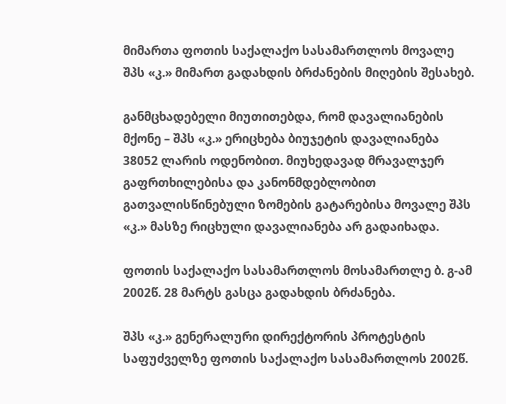მიმართა ფოთის საქალაქო სასამართლოს მოვალე შპს «კ.» მიმართ გადახდის ბრძანების მიღების შესახებ.

განმცხადებელი მიუთითებდა, რომ დავალიანების მქონე – შპს «კ.» ერიცხება ბიუჯეტის დავალიანება 38052 ლარის ოდენობით. მიუხედავად მრავალჯერ გაფრთხილებისა და კანონმდებლობით გათვალისწინებული ზომების გატარებისა მოვალე შპს «კ.» მასზე რიცხული დავალიანება არ გადაიხადა.

ფოთის საქალაქო სასამართლოს მოსამართლე ბ. გ-ამ 2002წ. 28 მარტს გასცა გადახდის ბრძანება.

შპს «კ.» გენერალური დირექტორის პროტესტის საფუძველზე ფოთის საქალაქო სასამართლოს 2002წ.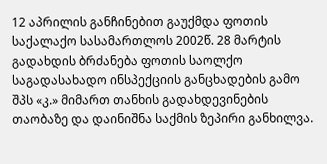12 აპრილის განჩინებით გაუქმდა ფოთის საქალაქო სასამართლოს 2002წ. 28 მარტის გადახდის ბრძანება ფოთის საოლქო საგადასახადო ინსპექციის განცხადების გამო შპს «კ.» მიმართ თანხის გადახდევინების თაობაზე და დაინიშნა საქმის ზეპირი განხილვა.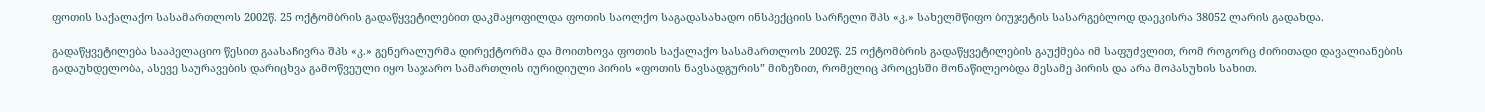ფოთის საქალაქო სასამართლოს 2002წ. 25 ოქტომბრის გადაწყვეტილებით დაკმაყოფილდა ფოთის საოლქო საგადასახადო ინსპექციის სარჩელი შპს «კ.» სახელმწიფო ბიუჯეტის სასარგებლოდ დაეკისრა 38052 ლარის გადახდა.

გადაწყვეტილება სააპელაციო წესით გაასაჩივრა შპს «კ.» გენერალურმა დირექტორმა და მოითხოვა ფოთის საქალაქო სასამართლოს 2002წ. 25 ოქტომბრის გადაწყვეტილების გაუქმება იმ საფუძვლით, რომ როგორც ძირითადი დავალიანების გადაუხდელობა, ასევე საურავების დარიცხვა გამოწვეული იყო საჯარო სამართლის იურიდიული პირის «ფოთის ნავსადგურის” მიზეზით, რომელიც პროცესში მონაწილეობდა მესამე პირის და არა მოპასუხის სახით.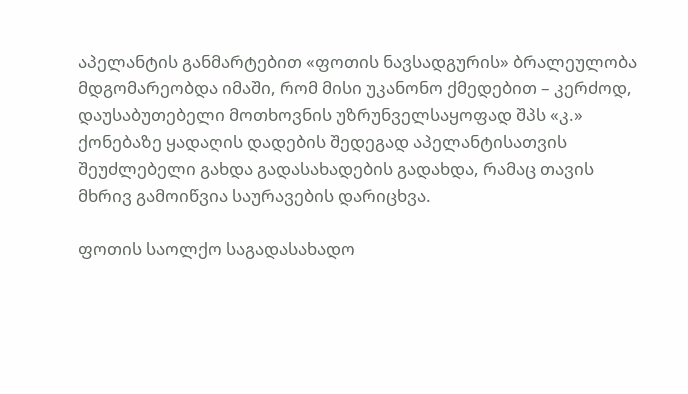აპელანტის განმარტებით «ფოთის ნავსადგურის» ბრალეულობა მდგომარეობდა იმაში, რომ მისი უკანონო ქმედებით – კერძოდ, დაუსაბუთებელი მოთხოვნის უზრუნველსაყოფად შპს «კ.» ქონებაზე ყადაღის დადების შედეგად აპელანტისათვის შეუძლებელი გახდა გადასახადების გადახდა, რამაც თავის მხრივ გამოიწვია საურავების დარიცხვა.

ფოთის საოლქო საგადასახადო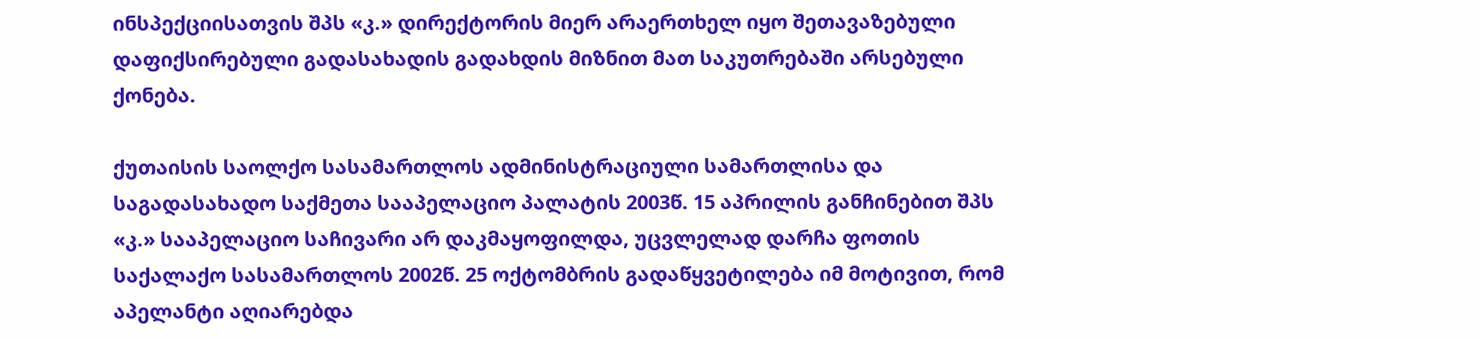ინსპექციისათვის შპს «კ.» დირექტორის მიერ არაერთხელ იყო შეთავაზებული დაფიქსირებული გადასახადის გადახდის მიზნით მათ საკუთრებაში არსებული ქონება.

ქუთაისის საოლქო სასამართლოს ადმინისტრაციული სამართლისა და საგადასახადო საქმეთა სააპელაციო პალატის 2003წ. 15 აპრილის განჩინებით შპს «კ.» სააპელაციო საჩივარი არ დაკმაყოფილდა, უცვლელად დარჩა ფოთის საქალაქო სასამართლოს 2002წ. 25 ოქტომბრის გადაწყვეტილება იმ მოტივით, რომ აპელანტი აღიარებდა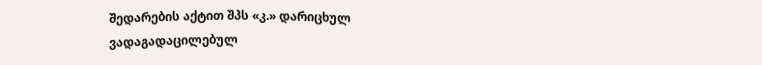შედარების აქტით შპს «კ.» დარიცხულ ვადაგადაცილებულ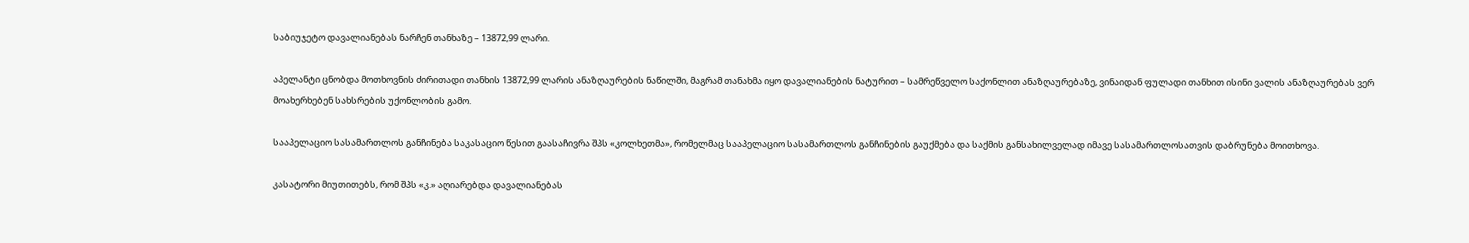საბიუჯეტო დავალიანებას ნარჩენ თანხაზე – 13872,99 ლარი.

აპელანტი ცნობდა მოთხოვნის ძირითადი თანხის 13872,99 ლარის ანაზღაურების ნაწილში, მაგრამ თანახმა იყო დავალიანების ნატურით – სამრეწველო საქონლით ანაზღაურებაზე, ვინაიდან ფულადი თანხით ისინი ვალის ანაზღაურებას ვერ მოახერხებენ სახსრების უქონლობის გამო.

სააპელაციო სასამართლოს განჩინება საკასაციო წესით გაასაჩივრა შპს «კოლხეთმა», რომელმაც სააპელაციო სასამართლოს განჩინების გაუქმება და საქმის განსახილველად იმავე სასამართლოსათვის დაბრუნება მოითხოვა.

კასატორი მიუთითებს, რომ შპს «კ.» აღიარებდა დავალიანებას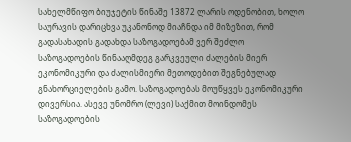სახელმწიფო ბიუჯეტის წინაშე 13872 ლარის ოდენობით, ხოლო საურავის დარიცხვა უკანონოდ მიაჩნდა იმ მიზეზით, რომ გადასახადის გადახდა საზოგადოებამ ვერ შეძლო საზოგადოების წინააღმდეგ გარკვეული ძალების მიერ ეკონომიკური და ძალისმიერი მეთოდებით შეგნებულად გნახორციელების გამო. საზოგადოებას მოუწყვეს ეკონომიკური დივერსია. ასევე უნომრო (ლევი) საქმით მოინდომეს საზოგადოების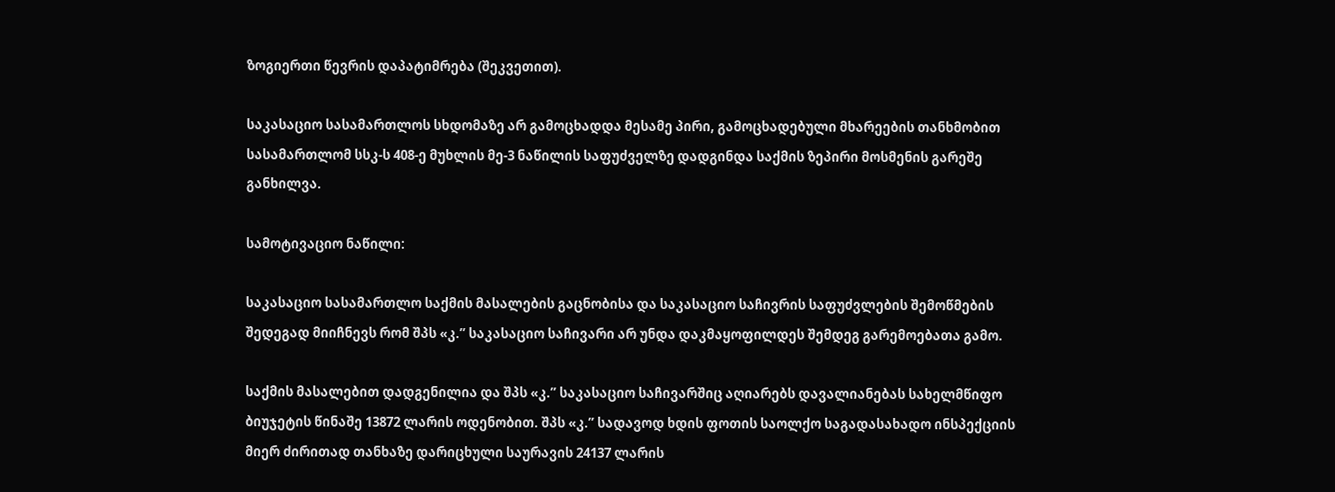ზოგიერთი წევრის დაპატიმრება (შეკვეთით).

საკასაციო სასამართლოს სხდომაზე არ გამოცხადდა მესამე პირი, გამოცხადებული მხარეების თანხმობით სასამართლომ სსკ-ს 408-ე მუხლის მე-3 ნაწილის საფუძველზე დადგინდა საქმის ზეპირი მოსმენის გარეშე განხილვა.

სამოტივაციო ნაწილი:

საკასაციო სასამართლო საქმის მასალების გაცნობისა და საკასაციო საჩივრის საფუძვლების შემოწმების შედეგად მიიჩნევს რომ შპს «კ.” საკასაციო საჩივარი არ უნდა დაკმაყოფილდეს შემდეგ გარემოებათა გამო.

საქმის მასალებით დადგენილია და შპს «კ.” საკასაციო საჩივარშიც აღიარებს დავალიანებას სახელმწიფო ბიუჯეტის წინაშე 13872 ლარის ოდენობით. შპს «კ.” სადავოდ ხდის ფოთის საოლქო საგადასახადო ინსპექციის მიერ ძირითად თანხაზე დარიცხული საურავის 24137 ლარის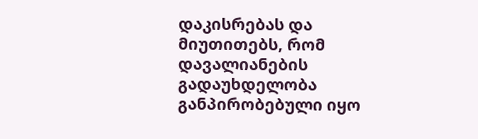დაკისრებას და მიუთითებს, რომ დავალიანების გადაუხდელობა განპირობებული იყო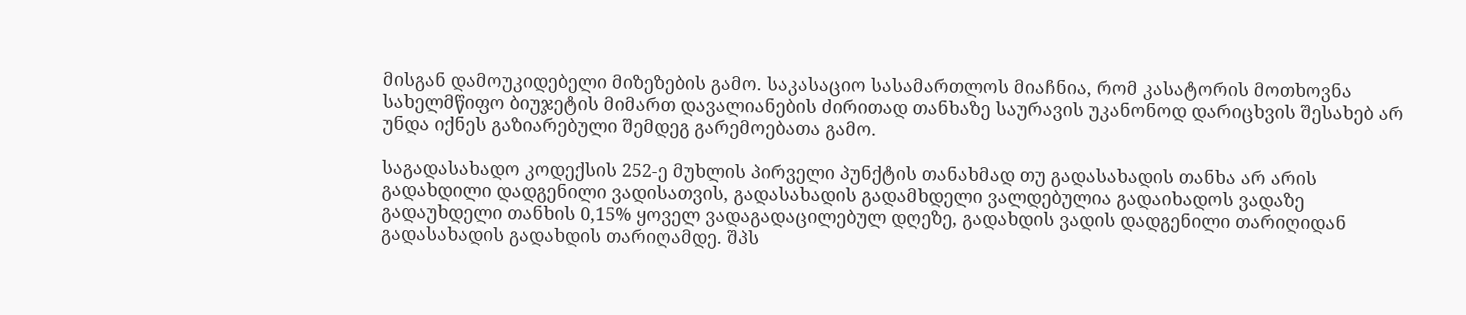მისგან დამოუკიდებელი მიზეზების გამო. საკასაციო სასამართლოს მიაჩნია, რომ კასატორის მოთხოვნა სახელმწიფო ბიუჯეტის მიმართ დავალიანების ძირითად თანხაზე საურავის უკანონოდ დარიცხვის შესახებ არ უნდა იქნეს გაზიარებული შემდეგ გარემოებათა გამო.

საგადასახადო კოდექსის 252-ე მუხლის პირველი პუნქტის თანახმად თუ გადასახადის თანხა არ არის გადახდილი დადგენილი ვადისათვის, გადასახადის გადამხდელი ვალდებულია გადაიხადოს ვადაზე გადაუხდელი თანხის 0,15% ყოველ ვადაგადაცილებულ დღეზე, გადახდის ვადის დადგენილი თარიღიდან გადასახადის გადახდის თარიღამდე. შპს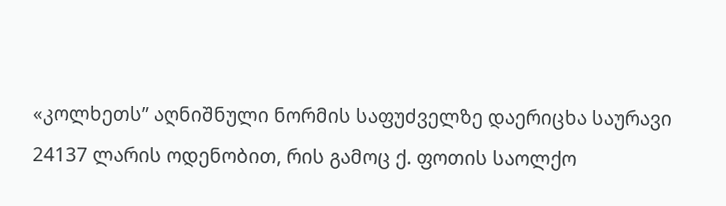«კოლხეთს” აღნიშნული ნორმის საფუძველზე დაერიცხა საურავი 24137 ლარის ოდენობით, რის გამოც ქ. ფოთის საოლქო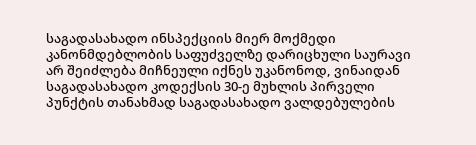საგადასახადო ინსპექციის მიერ მოქმედი კანონმდებლობის საფუძველზე დარიცხული საურავი არ შეიძლება მიჩნეული იქნეს უკანონოდ, ვინაიდან საგადასახადო კოდექსის 30-ე მუხლის პირველი პუნქტის თანახმად საგადასახადო ვალდებულების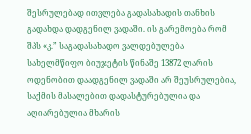შესრულებად ითვლება გადასახადის თანხის გადახდა დადგენილ ვადაში. ის გარემოება რომ შპს «კ.” საგადასახადო ვალდებულება სახელმწიფო ბიუჯეტის წინაშე 13872 ლარის ოდენობით დაადგენილ ვადაში არ შეუსრულებია, საქმის მასალებით დადასტურებულია და აღიარებულია მხარის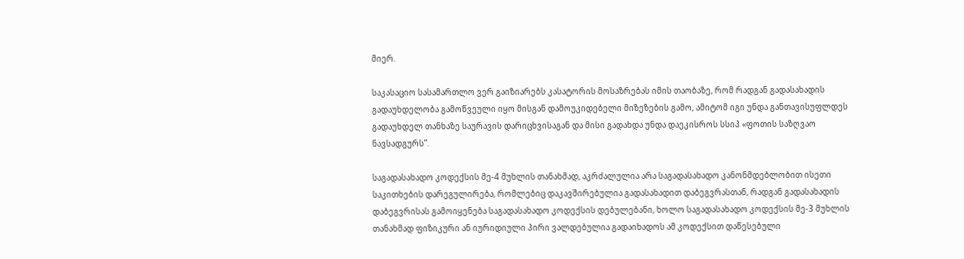მიერ.

საკასაციო სასამართლო ვერ გაიზიარებს კასატორის მოსაზრებას იმის თაობაზე, რომ რადგან გადასახადის გადაუხდელობა გამოწვეული იყო მისგან დამოუკიდებელი მიზეზების გამო, ამიტომ იგი უნდა განთავისუფლდეს გადაუხდელ თანხაზე საურავის დარიცხვისაგან და მისი გადახდა უნდა დაეკისროს სსიპ «ფოთის საზღვაო ნავსადგურს”.

საგადასახადო კოდექსის მე-4 მუხლის თანახმად, აკრძალულია არა საგადასახადო კანონმდებლობით ისეთი საკითხების დარეგულირება, რომლებიც დაკავშირებულია გადასახადით დაბეგვრასთან, რადგან გადასახადის დაბეგვრისას გამოიყენება საგადასახადო კოდექსის დებულებანი, ხოლო საგადასახადო კოდექსის მე-3 მუხლის თანახმად ფიზიკური ან იურიდიული პირი ვალდებულია გადაიხადოს ამ კოდექსით დაწესებული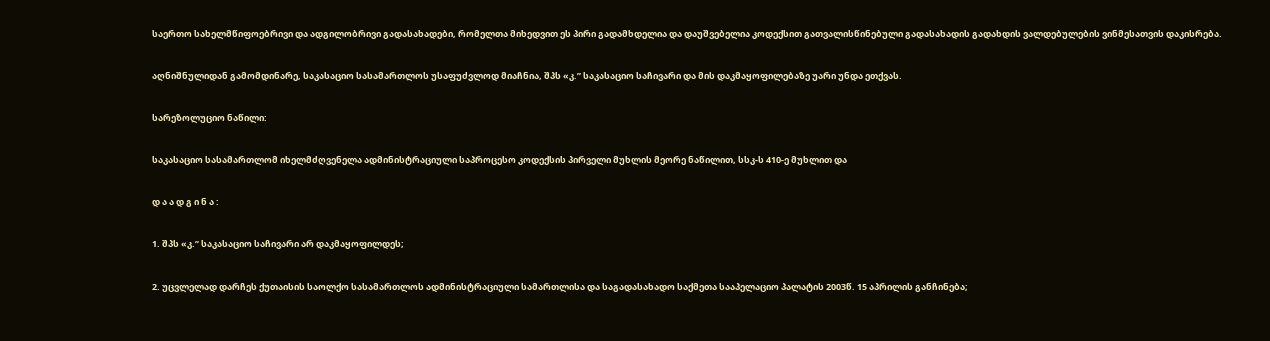საერთო სახელმწიფოებრივი და ადგილობრივი გადასახადები, რომელთა მიხედვით ეს პირი გადამხდელია და დაუშვებელია კოდექსით გათვალისწინებული გადასახადის გადახდის ვალდებულების ვინმესათვის დაკისრება.

აღნიშნულიდან გამომდინარე, საკასაციო სასამართლოს უსაფუძვლოდ მიაჩნია, შპს «კ.” საკასაციო საჩივარი და მის დაკმაყოფილებაზე უარი უნდა ეთქვას.

სარეზოლუციო ნაწილი:

საკასაციო სასამართლომ იხელმძღვენელა ადმინისტრაციული საპროცესო კოდექსის პირველი მუხლის მეორე ნაწილით, სსკ-ს 410-ე მუხლით და

დ ა ა დ გ ი ნ ა :

1. შპს «კ.” საკასაციო საჩივარი არ დაკმაყოფილდეს;

2. უცვლელად დარჩეს ქუთაისის საოლქო სასამართლოს ადმინისტრაციული სამართლისა და საგადასახადო საქმეთა სააპელაციო პალატის 2003წ. 15 აპრილის განჩინება;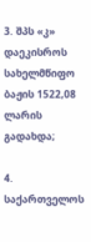3. შპს «კ» დაეკისროს სახელმწიფო ბაჟის 1522,08 ლარის გადახდა;

4. საქართველოს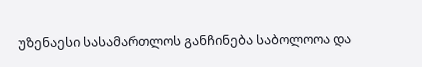უზენაესი სასამართლოს განჩინება საბოლოოა და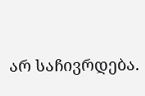არ საჩივრდება.